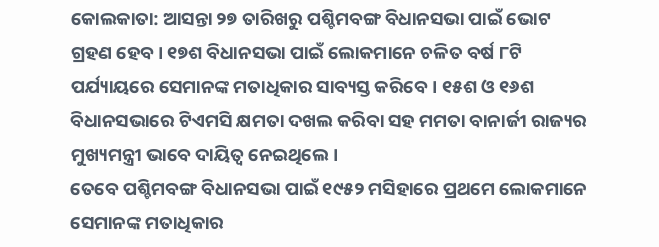କୋଲକାତା: ଆସନ୍ତା ୨୭ ତାରିଖରୁ ପଶ୍ଚିମବଙ୍ଗ ବିଧାନସଭା ପାଇଁ ଭୋଟ ଗ୍ରହଣ ହେବ। ୧୭ଶ ବିଧାନସଭା ପାଇଁ ଲୋକମାନେ ଚଳିତ ବର୍ଷ ୮ଟି ପର୍ଯ୍ୟାୟରେ ସେମାନଙ୍କ ମତାଧିକାର ସାବ୍ୟସ୍ତ କରିବେ। ୧୫ଶ ଓ ୧୬ଶ ବିଧାନସଭାରେ ଟିଏମସି କ୍ଷମତା ଦଖଲ କରିବା ସହ ମମତା ବାନାର୍ଜୀ ରାଜ୍ୟର ମୁଖ୍ୟମନ୍ତ୍ରୀ ଭାବେ ଦାୟିତ୍ୱ ନେଇଥିଲେ।
ତେବେ ପଶ୍ଚିମବଙ୍ଗ ବିଧାନସଭା ପାଇଁ ୧୯୫୨ ମସିହାରେ ପ୍ରଥମେ ଲୋକମାନେ ସେମାନଙ୍କ ମତାଧିକାର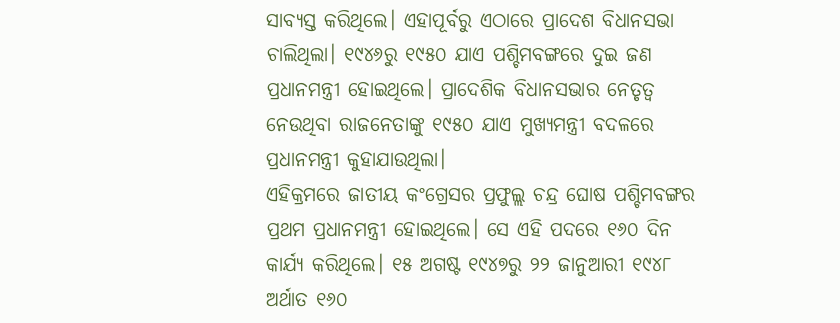ସାବ୍ୟସ୍ତ କରିଥିଲେ। ଏହାପୂର୍ବରୁ ଏଠାରେ ପ୍ରାଦେଶ ବିଧାନସଭା ଚାଲିଥିଲା। ୧୯୪୬ରୁ ୧୯୫୦ ଯାଏ ପଶ୍ଚିମବଙ୍ଗରେ ଦୁଇ ଜଣ ପ୍ରଧାନମନ୍ତ୍ରୀ ହୋଇଥିଲେ। ପ୍ରାଦେଶିକ ବିଧାନସଭାର ନେତୃତ୍ୱ ନେଉଥିବା ରାଜନେତାଙ୍କୁ ୧୯୫୦ ଯାଏ ମୁଖ୍ୟମନ୍ତ୍ରୀ ବଦଳରେ ପ୍ରଧାନମନ୍ତ୍ରୀ କୁହାଯାଉଥିଲା।
ଏହିକ୍ରମରେ ଜାତୀୟ କଂଗ୍ରେସର ପ୍ରଫୁଲ୍ଲ ଚନ୍ଦ୍ର ଘୋଷ ପଶ୍ଚିମବଙ୍ଗର ପ୍ରଥମ ପ୍ରଧାନମନ୍ତ୍ରୀ ହୋଇଥିଲେ। ସେ ଏହି ପଦରେ ୧୬୦ ଦିନ କାର୍ଯ୍ୟ କରିଥିଲେ। ୧୫ ଅଗଷ୍ଟ ୧୯୪୭ରୁ ୨୨ ଜାନୁଆରୀ ୧୯୪୮ ଅର୍ଥାତ ୧୬୦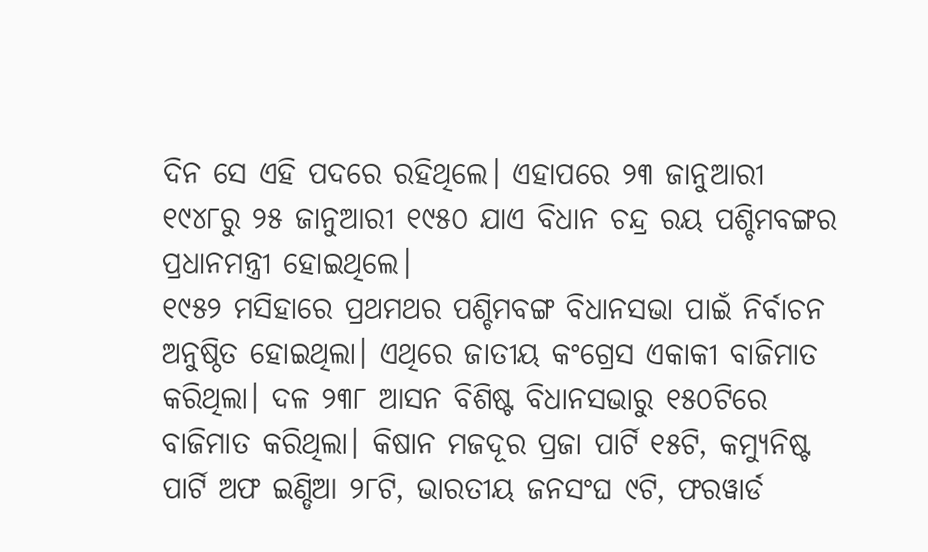ଦିନ ସେ ଏହି ପଦରେ ରହିଥିଲେ। ଏହାପରେ ୨୩ ଜାନୁଆରୀ ୧୯୪୮ରୁ ୨୫ ଜାନୁଆରୀ ୧୯୫୦ ଯାଏ ବିଧାନ ଚନ୍ଦ୍ର ରୟ ପଶ୍ଚିମବଙ୍ଗର ପ୍ରଧାନମନ୍ତ୍ରୀ ହୋଇଥିଲେ।
୧୯୫୨ ମସିହାରେ ପ୍ରଥମଥର ପଶ୍ଚିମବଙ୍ଗ ବିଧାନସଭା ପାଇଁ ନିର୍ବାଚନ ଅନୁଷ୍ଠିତ ହୋଇଥିଲା। ଏଥିରେ ଜାତୀୟ କଂଗ୍ରେସ ଏକାକୀ ବାଜିମାତ କରିଥିଲା। ଦଳ ୨୩୮ ଆସନ ବିଶିଷ୍ଟ ବିଧାନସଭାରୁ ୧୫୦ଟିରେ ବାଜିମାତ କରିଥିଲା। କିଷାନ ମଜଦୂର ପ୍ରଜା ପାର୍ଟି ୧୫ଟି, କମ୍ୟୁନିଷ୍ଟ ପାର୍ଟି ଅଫ ଇଣ୍ଡିଆ ୨୮ଟି, ଭାରତୀୟ ଜନସଂଘ ୯ଟି, ଫରୱାର୍ଡ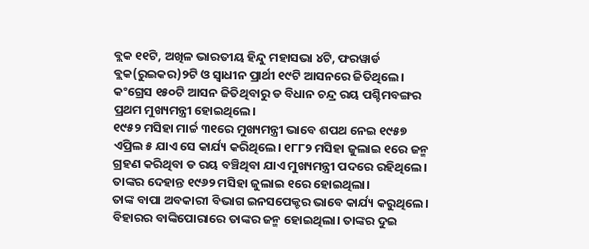ବ୍ଲକ ୧୧ଟି, ଅଖିଳ ଭାରତୀୟ ହିନ୍ଦୁ ମହାସଭା ୪ଟି, ଫରୱାର୍ଡ ବ୍ଲକ(ରୁଇକର)୨ଟି ଓ ସ୍ୱାଧୀନ ପ୍ରାର୍ଥୀ ୧୯ଟି ଆସନରେ ଜିତିଥିଲେ। କଂଗ୍ରେସ ୧୫୦ଟି ଆସନ ଜିତିଥିବାରୁ ଡ ବିଧାନ ଚନ୍ଦ୍ର ରୟ ପଶ୍ଚିମବଙ୍ଗର ପ୍ରଥମ ମୁଖ୍ୟମନ୍ତ୍ରୀ ହୋଇଥିଲେ।
୧୯୫୨ ମସିହା ମାର୍ଚ୍ଚ ୩୧ରେ ମୁଖ୍ୟମନ୍ତ୍ରୀ ଭାବେ ଶପଥ ନେଇ ୧୯୫୭ ଏପ୍ରିଲ ୫ ଯାଏ ସେ କାର୍ଯ୍ୟ କରିଥିଲେ। ୧୮୮୨ ମସିହା ଜୁଲାଇ ୧ରେ ଜନ୍ମ ଗ୍ରହଣ କରିଥିବା ଡ ରୟ ବଞ୍ଚିଥିବା ଯାଏ ମୁଖ୍ୟମନ୍ତ୍ରୀ ପଦରେ ରହିଥିଲେ। ତାଙ୍କର ଦେହାନ୍ତ ୧୯୬୨ ମସିହା ଜୁଲାଇ ୧ରେ ହୋଇଥିଲା।
ତାଙ୍କ ବାପା ଅବକାରୀ ବିଭାଗ ଇନସପେକ୍ଟର ଭାବେ କାର୍ଯ୍ୟ କରୁଥିଲେ। ବିହାରର ବାଙ୍କିପୋରାରେ ତାଙ୍କର ଜନ୍ମ ହୋଇଥିଲା। ତାଙ୍କର ଦୁଇ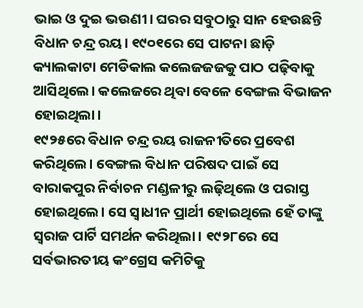ଭାଇ ଓ ଦୁଇ ଭଉଣୀ। ଘରର ସବୁଠାରୁ ସାନ ହେଉଛନ୍ତି ବିଧାନ ଚନ୍ଦ୍ର ରୟ। ୧୯୦୧ରେ ସେ ପାଟନା ଛାଡ଼ି କ୍ୟାଲକାଟା ମେଡିକାଲ କଲେଜଜଜକୁ ପାଠ ପଢ଼ିବାକୁ ଆସିଥିଲେ। କଲେଜରେ ଥିବା ବେଳେ ବେଙ୍ଗଲ ବିଭାଜନ ହୋଇଥିଲା।
୧୯୨୫ରେ ବିଧାନ ଚନ୍ଦ୍ର ରୟ ରାଜନୀତିରେ ପ୍ରବେଶ କରିଥିଲେ। ବେଙ୍ଗଲ ବିଧାନ ପରିଷଦ ପାଇଁ ସେ ବାରାକପୁର ନିର୍ବାଚନ ମଣ୍ଡଳୀରୁ ଲଢ଼ିଥିଲେ ଓ ପରାସ୍ତ ହୋଇଥିଲେ। ସେ ସ୍ୱାଧୀନ ପ୍ରାର୍ଥୀ ହୋଇଥିଲେ ହେଁ ତାଙ୍କୁ ସ୍ୱରାଜ ପାର୍ଟି ସମର୍ଥନ କରିଥିଲା। ୧୯୨୮ରେ ସେ ସର୍ବଭାରତୀୟ କଂଗ୍ରେସ କମିଟିକୁ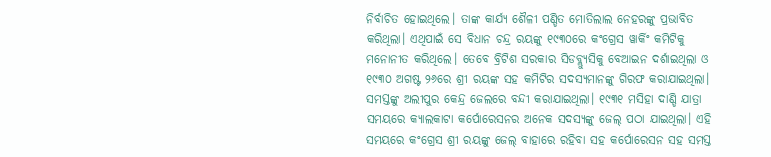ନିର୍ବାଚିତ ହୋଇଥିଲେ। ତାଙ୍କ କାର୍ଯ୍ୟ ଶୈଳୀ ପଣ୍ଡିତ ମୋତିଲାଲ ନେହରଙ୍କୁ ପ୍ରଭାବିତ କରିଥିଲା। ଏଥିପାଇଁ ସେ ବିଧାନ ଚନ୍ଦ୍ର ରୟଙ୍କୁ ୧୯୩୦ରେ କଂଗ୍ରେସ ୱାର୍କିଂ କମିଟିକୁ ମନୋନୀତ କରିଥିଲେ। ତେବେ ବ୍ରିଟିଶ ସରକାର ସିଡବ୍ଲ୍ୟୁସିକୁ ବେଆଇନ ଦର୍ଶାଇଥିଲା ଓ ୧୯୩୦ ଅଗଷ୍ଟ ୨୬ରେ ଶ୍ରୀ ରୟଙ୍କ ସହ କମିଟିର ସଦସ୍ୟମାନଙ୍କୁ ଗିରଫ କରାଯାଇଥିଲା।
ସମସ୍ତଙ୍କୁ ଅଲୀପୁର କେନ୍ଦ୍ର ଜେଲରେ ବନ୍ଦୀ କରାଯାଇଥିଲା। ୧୯୩୧ ମସିହା ଦାଣ୍ଡି ଯାତ୍ରା ସମୟରେ କ୍ୟାଲକାଟା କର୍ପୋରେସନର ଅନେକ ସଦସ୍ୟଙ୍କୁ ଜେଲ୍ ପଠା ଯାଇଥିଲା। ଏହି ସମୟରେ କଂଗ୍ରେସ ଶ୍ରୀ ରୟଙ୍କୁ ଜେଲ୍ ବାହାରେ ରହିବା ସହ କର୍ପୋରେସନ ସହ ସମସ୍ତ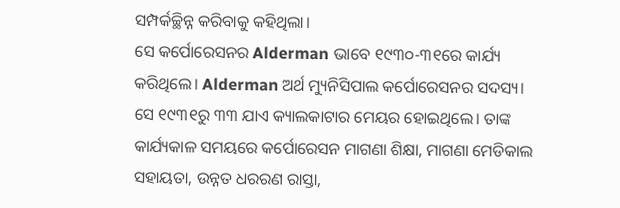ସମ୍ପର୍କଚ୍ଛିନ୍ନ କରିବାକୁ କହିଥିଲା।
ସେ କର୍ପୋରେସନର Alderman ଭାବେ ୧୯୩୦-୩୧ରେ କାର୍ଯ୍ୟ କରିଥିଲେ। Alderman ଅର୍ଥ ମ୍ୟୁନିସିପାଲ କର୍ପୋରେସନର ସଦସ୍ୟ। ସେ ୧୯୩୧ରୁ ୩୩ ଯାଏ କ୍ୟାଲକାଟାର ମେୟର ହୋଇଥିଲେ। ତାଙ୍କ କାର୍ଯ୍ୟକାଳ ସମୟରେ କର୍ପୋରେସନ ମାଗଣା ଶିକ୍ଷା, ମାଗଣା ମେଡିକାଲ ସହାୟତା, ଉନ୍ନତ ଧରରଣ ରାସ୍ତା,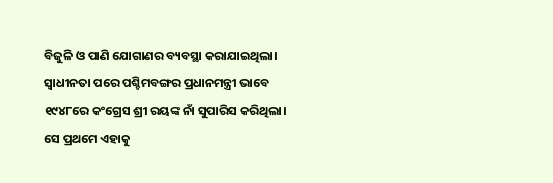ବିଜୁଳି ଓ ପାଣି ଯୋଗାଣର ବ୍ୟବସ୍ଥା କରାଯାଇଥିଲା।
ସ୍ୱାଧୀନତା ପରେ ପଶ୍ଚିମବଙ୍ଗର ପ୍ରଧାନମନ୍ତ୍ରୀ ଭାବେ ୧୯୪୮ରେ କଂଗ୍ରେସ ଶ୍ରୀ ରୟଙ୍କ ନାଁ ସୁପାରିସ କରିଥିଲା। ସେ ପ୍ରଥମେ ଏହାକୁ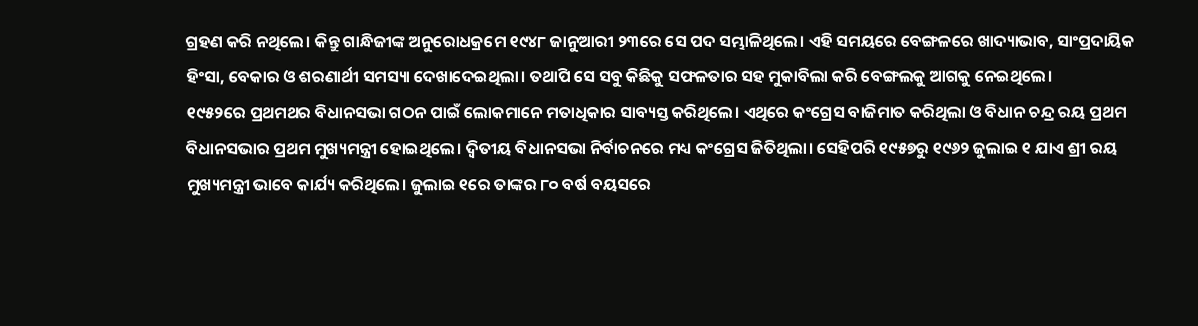ଗ୍ରହଣ କରି ନଥିଲେ। କିନ୍ତୁ ଗାନ୍ଧିଜୀଙ୍କ ଅନୁରୋଧକ୍ରମେ ୧୯୪୮ ଜାନୁଆରୀ ୨୩ରେ ସେ ପଦ ସମ୍ଭାଳିଥିଲେ। ଏହି ସମୟରେ ବେଙ୍ଗଳରେ ଖାଦ୍ୟାଭାବ, ସାଂପ୍ରଦାୟିକ ହିଂସା, ବେକାର ଓ ଶରଣାର୍ଥୀ ସମସ୍ୟା ଦେଖାଦେଇଥିଲା। ତଥାପି ସେ ସବୁ କିଛିକୁ ସଫଳତାର ସହ ମୁକାବିଲା କରି ବେଙ୍ଗଲକୁ ଆଗକୁ ନେଇଥିଲେ।
୧୯୫୨ରେ ପ୍ରଥମଥର ବିଧାନସଭା ଗଠନ ପାଇଁ ଲୋକମାନେ ମତାଧିକାର ସାବ୍ୟସ୍ତ କରିଥିଲେ। ଏଥିରେ କଂଗ୍ରେସ ବାଜିମାତ କରିଥିଲା ଓ ବିଧାନ ଚନ୍ଦ୍ର ରୟ ପ୍ରଥମ ବିଧାନସଭାର ପ୍ରଥମ ମୁଖ୍ୟମନ୍ତ୍ରୀ ହୋଇଥିଲେ। ଦ୍ୱିତୀୟ ବିଧାନସଭା ନିର୍ବାଚନରେ ମଧ୍ୟ କଂଗ୍ରେସ ଜିତିଥିଲା। ସେହିପରି ୧୯୫୭ରୁ ୧୯୬୨ ଜୁଲାଇ ୧ ଯାଏ ଶ୍ରୀ ରୟ ମୁଖ୍ୟମନ୍ତ୍ରୀ ଭାବେ କାର୍ଯ୍ୟ କରିଥିଲେ। ଜୁଲାଇ ୧ରେ ତାଙ୍କର ୮୦ ବର୍ଷ ବୟସରେ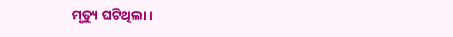ମୃତ୍ୟୁ ଘଟିଥିଲା।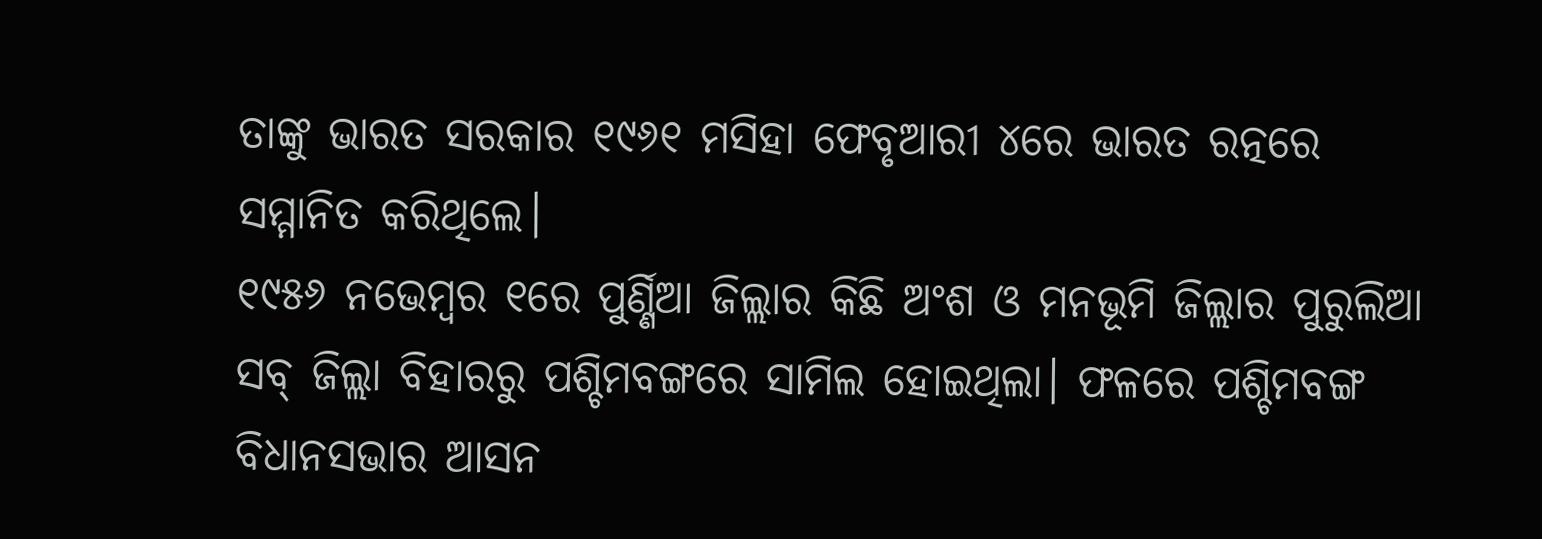ତାଙ୍କୁ ଭାରତ ସରକାର ୧୯୬୧ ମସିହା ଫେବୃଆରୀ ୪ରେ ଭାରତ ରତ୍ନରେ ସମ୍ମାନିତ କରିଥିଲେ।
୧୯୫୬ ନଭେମ୍ବର ୧ରେ ପୁର୍ଣ୍ଣିଆ ଜିଲ୍ଲାର କିଛି ଅଂଶ ଓ ମନଭୂମି ଜିଲ୍ଲାର ପୁରୁଲିଆ ସବ୍ ଜିଲ୍ଲା ବିହାରରୁ ପଶ୍ଚିମବଙ୍ଗରେ ସାମିଲ ହୋଇଥିଲା। ଫଳରେ ପଶ୍ଚିମବଙ୍ଗ ବିଧାନସଭାର ଆସନ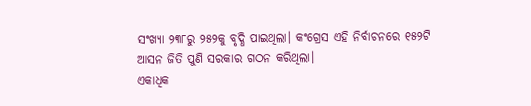ସଂଖ୍ୟା ୨୩୮ରୁ ୨୫୨କୁ ବୃଦ୍ଧି ପାଇଥିଲା। କଂଗ୍ରେସ ଏହି ନିର୍ବାଚନରେ ୧୫୨ଟି ଆସନ ଜିତି ପୁଣି ସରକାର ଗଠନ କରିଥିଲା।
ଏକାଧିକ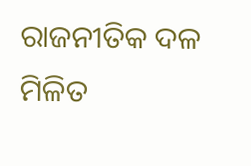ରାଜନୀତିକ ଦଳ ମିଳିତ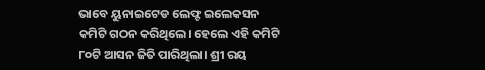ଭାବେ ୟୁନାଇଟେଡ ଲେଫ୍ଟ ଇଲେକସନ କମିଟି ଗଠନ କରିଥିଲେ। ହେଲେ ଏହି କମିଟି ୮୦ଟି ଆସନ ଜିତି ପାରିଥିଲା। ଶ୍ରୀ ରୟ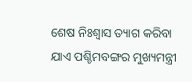ଶେଷ ନିଃଶ୍ୱାସ ତ୍ୟାଗ କରିବା ଯାଏ ପଶ୍ଚିମବଙ୍ଗର ମୁଖ୍ୟମନ୍ତ୍ରୀ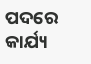ପଦରେ କାର୍ଯ୍ୟ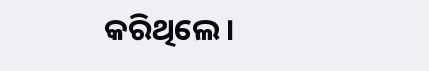କରିଥିଲେ।